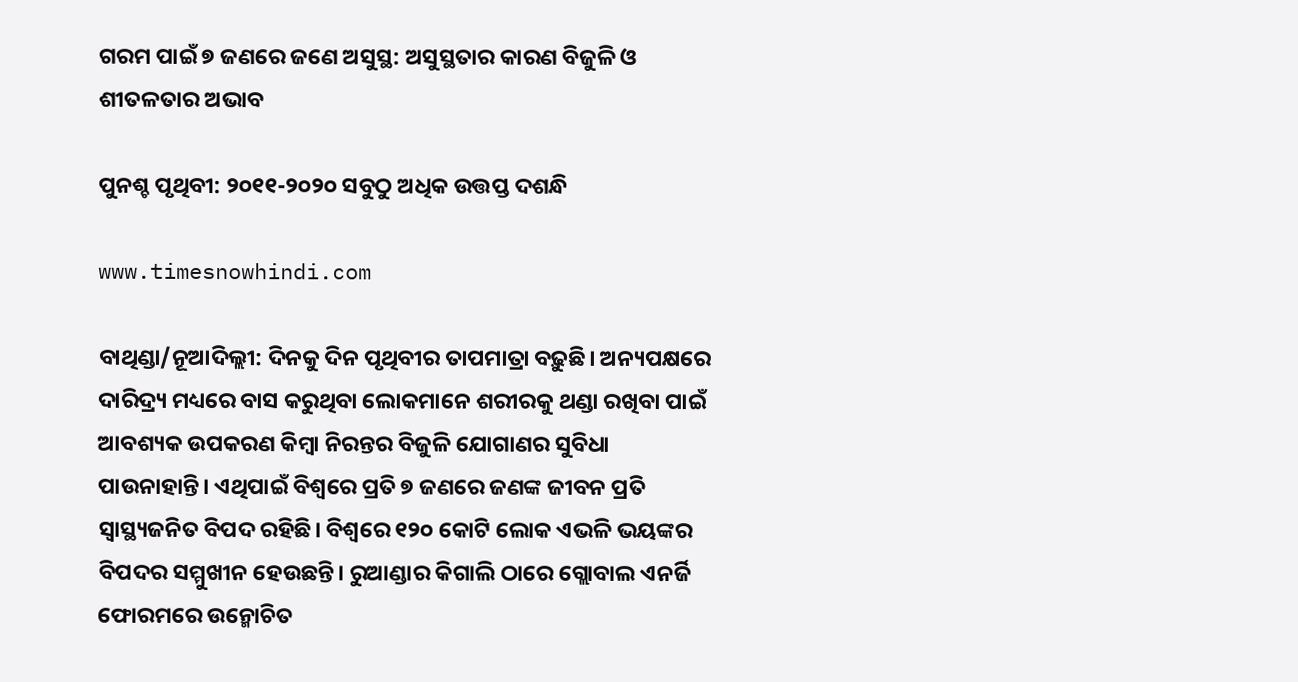ଗରମ ପାଇଁ ୭ ଜଣରେ ଜଣେ ଅସୁସ୍ଥ: ଅସୁସ୍ଥତାର କାରଣ ବିଜୁଳି ଓ ଶୀତଳତାର ଅଭାବ

ପୁନଶ୍ଚ ପୃଥିବୀ: ୨୦୧୧-୨୦୨୦ ସବୁଠୁ ଅଧିକ ଉତ୍ତପ୍ତ ଦଶନ୍ଧି

www.timesnowhindi.com

ବାଥିଣ୍ଡା/ନୂଆଦିଲ୍ଲୀ: ଦିନକୁ ଦିନ ପୃଥିବୀର ତାପମାତ୍ରା ବଢ଼ୁଛି। ଅନ୍ୟପକ୍ଷରେ ଦାରିଦ୍ର୍ୟ ମଧ୍ୟରେ ବାସ କରୁଥିବା ଲୋକମାନେ ଶରୀରକୁ ଥଣ୍ଡା ରଖିବା ପାଇଁ ଆବଶ୍ୟକ ଉପକରଣ କିମ୍ବା ନିରନ୍ତର ବିଜୁଳି ଯୋଗାଣର ସୁବିଧା ପାଉନାହାନ୍ତି। ଏଥିପାଇଁ ବିଶ୍ବରେ ପ୍ରତି ୭ ଜଣରେ ଜଣଙ୍କ ଜୀବନ ପ୍ରତି ସ୍ବାସ୍ଥ୍ୟଜନିତ ବିପଦ ରହିଛି। ବିଶ୍ବରେ ୧୨୦ କୋଟି ଲୋକ ଏଭଳି ଭୟଙ୍କର ବିପଦର ସମ୍ମୁଖୀନ ହେଉଛନ୍ତି। ରୁଆଣ୍ଡାର କିଗାଲି ଠାରେ ଗ୍ଲୋବାଲ ଏନର୍ଜି ଫୋରମରେ ଉନ୍ମୋଚିତ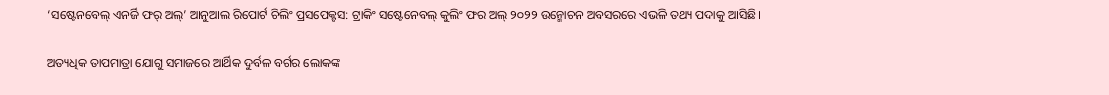‘ସଷ୍ଟେନବେଲ୍ ଏନର୍ଜି ଫର୍‌ ଅଲ୍‌’ ଆନୁଆଲ ରିପୋର୍ଟ ଚିଲିଂ ପ୍ରସପେକ୍ଟସ: ଟ୍ରାକିଂ ସଷ୍ଟେନେବଲ୍ କୁଲିଂ ଫର ଅଲ୍‌ ୨୦୨୨ ଉନ୍ମୋଚନ ଅବସରରେ ଏଭଳି ତଥ୍ୟ ପଦାକୁ ଆସିଛି।

ଅତ୍ୟଧିକ ତାପମାତ୍ରା ଯୋଗୁ ସମାଜରେ ଆର୍ଥିକ ଦୁର୍ବଳ ବର୍ଗର ଲୋକଙ୍କ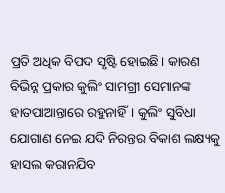ପ୍ରତି ଅଧିକ ବିପଦ ସୃଷ୍ଟି ହୋଇଛି। କାରଣ ବିଭିନ୍ନ ପ୍ରକାର କୁଲିଂ ସାମଗ୍ରୀ ସେମାନଙ୍କ ହାତପାଆନ୍ତାରେ ରହୁନାହିଁ। କୁଲିଂ ସୁବିଧା ଯୋଗାଣ ନେଇ ଯଦି ନିରନ୍ତର ବିକାଶ ଲକ୍ଷ୍ୟକୁ ହାସଲ କରାନଯିବ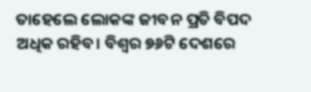ତାହେଲେ ଲୋକଙ୍କ ଜୀବନ ପ୍ରତି ବିପଦ ଅଧିକ ରହିବ। ବିଶ୍ବର ୭୬ଟି ଦେଶରେ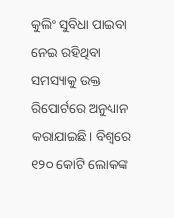କୁଲିଂ ସୁବିଧା ପାଇବା ନେଇ ରହିଥିବା ସମସ୍ୟାକୁ ଉକ୍ତ ରିପୋର୍ଟରେ ଅନୁଧ୍ୟାନ କରାଯାଇଛି। ବିଶ୍ବରେ ୧୨୦ କୋଟି ଲୋକଙ୍କ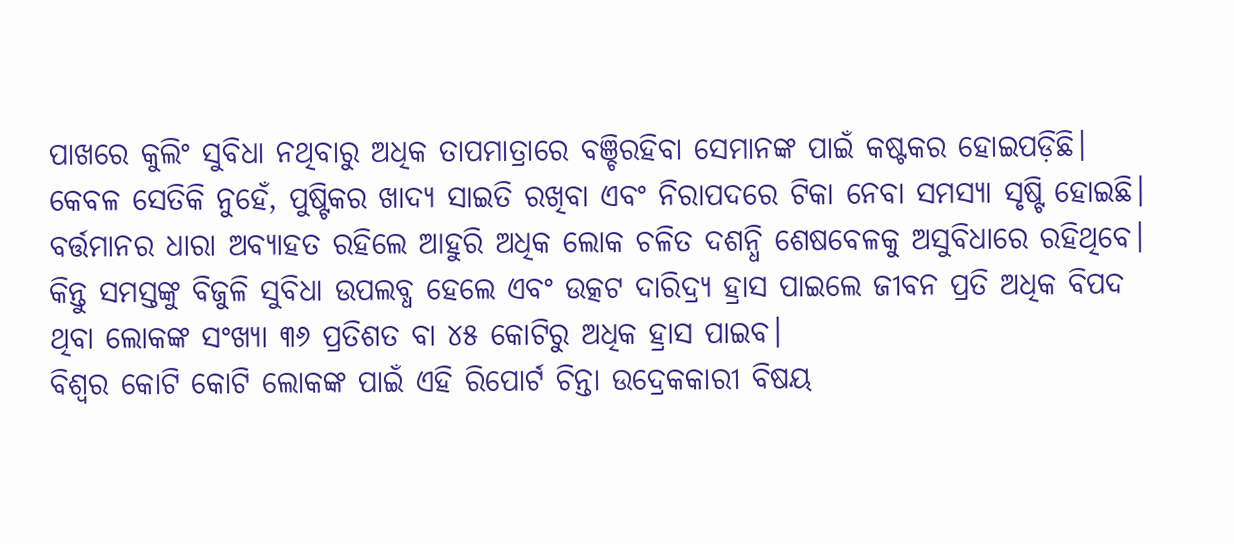ପାଖରେ କୁଲିଂ ସୁବିଧା ନଥିବାରୁ ଅଧିକ ତାପମାତ୍ରାରେ ବଞ୍ଚିରହିବା ସେମାନଙ୍କ ପାଇଁ କଷ୍ଟକର ହୋଇପଡ଼ିଛି। କେବଳ ସେତିକି ନୁହେଁ, ପୁଷ୍ଟିକର ଖାଦ୍ୟ ସାଇତି ରଖିବା ଏବଂ ନିରାପଦରେ ଟିକା ନେବା ସମସ୍ୟା ସୃଷ୍ଟି ହୋଇଛି। ବର୍ତ୍ତମାନର ଧାରା ଅବ୍ୟାହତ ରହିଲେ ଆହୁରି ଅଧିକ ଲୋକ ଚଳିତ ଦଶନ୍ଧି ଶେଷବେଳକୁ ଅସୁବିଧାରେ ରହିଥିବେ। କିନ୍ତୁ ସମସ୍ତଙ୍କୁ ବିଜୁଳି ସୁବିଧା ଉପଲବ୍ଧ ହେଲେ ଏବଂ ଉତ୍କଟ ଦାରିଦ୍ର୍ୟ ହ୍ରାସ ପାଇଲେ ଜୀବନ ପ୍ରତି ଅଧିକ ବିପଦ ଥିବା ଲୋକଙ୍କ ସଂଖ୍ୟା ୩୬ ପ୍ରତିଶତ ବା ୪୫ କୋଟିରୁ ଅଧିକ ହ୍ରାସ ପାଇବ।
ବିଶ୍ବର କୋଟି କୋଟି ଲୋକଙ୍କ ପାଇଁ ଏହି ରିପୋର୍ଟ ଚିନ୍ତା ଉଦ୍ରେକକାରୀ ବିଷୟ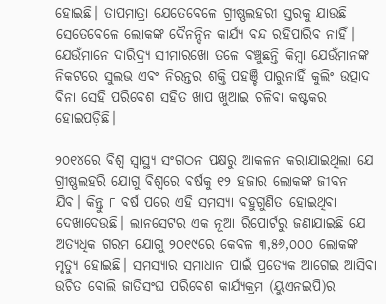ହୋଇଛି। ତାପମାତ୍ରା ଯେତେବେଳେ ଗ୍ରୀଷ୍ଣଲହରୀ ସ୍ତରକୁ ଯାଉଛି ସେତେବେଳେ ଲୋକଙ୍କ ଦୈନନ୍ଦିନ କାର୍ଯ୍ୟ ବନ୍ଦ ‌ରହିପାରିବ ନାହିଁ। ଯେଉଁମାନେ ଦାରିଦ୍ର୍ୟ ସୀମାରଖୋ ତଳେ ବଞ୍ଚୁଛନ୍ତି କିମ୍ବା ଯେଉଁମାନଙ୍କ ନିକଟରେ ସୁଲଭ ଏବଂ ନିରନ୍ତର ଶକ୍ତି ପହଞ୍ଚି ପାରୁନାହିଁ କୁଲିଂ ଉତ୍ପାଦ ବିନା ସେହି ପରିବେଶ ସହିତ ଖାପ ଖୁଆଇ ଚଳିବା କଷ୍ଟକର ହୋଇପଡ଼ିଛି।

୨୦୧୪ରେ ବିଶ୍ବ ସ୍ବାସ୍ଥ୍ୟ ସଂଗଠନ ପକ୍ଷରୁ ଆକଳନ କରାଯାଇଥିଲା ଯେ ଗ୍ରୀଷ୍ଣଲହରି ଯୋଗୁ ବିଶ୍ବରେ ବର୍ଷକୁ ୧୨ ହଜାର ଲୋକଙ୍କ ଜୀବନ ଯିବ। କିନ୍ତୁ ୮ ବର୍ଷ ପରେ ଏହି ସମସ୍ୟା ବହୁଗୁଣିତ ହୋଇଥିବା ଦେଖାଦେଉଛି। ଲାନସେଟର ଏକ ନୂଆ ରିପୋର୍ଟରୁ ଜଣାଯାଇଛି ଯେ ଅତ୍ୟଧିକ ଗରମ ଯୋଗୁ ୨୦୧୯ରେ କେବଳ ୩,୫୬,୦୦୦ ଲୋକଙ୍କ ମୃତ୍ୟୁ ହୋଇଛି। ସମସ୍ୟାର ସମାଧାନ ପାଇଁ ପ୍ରତ୍ୟେକ ଆଗେଇ ଆସିବା ଉଚିତ ବୋଲି ଜାତିସଂଘ ପରିବେଶ କାର୍ଯ୍ୟକ୍ରମ (ୟୁଏନଇପି)ର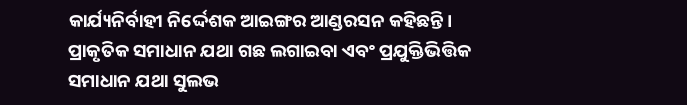କାର୍ଯ୍ୟନିର୍ବାହୀ ନିର୍ଦ୍ଦେଶକ ଆଇଙ୍ଗର ଆଣ୍ଡରସନ କହିଛନ୍ତି। ପ୍ରାକୃତିକ ସମାଧାନ ଯଥା ଗଛ ଲଗାଇବା ଏବଂ ପ୍ରଯୁକ୍ତିଭିତ୍ତିକ ସମାଧାନ ଯଥା ସୁଲଭ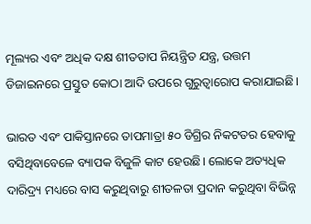ମୂଲ୍ୟର ଏବଂ ଅଧିକ ଦକ୍ଷ ଶୀତତାପ ନିୟନ୍ତ୍ରିତ ଯନ୍ତ୍ର, ଉତ୍ତମ ଡିଜାଇନରେ ପ୍ରସ୍ତୁତ କୋଠା ଆଦି ଉପରେ ଗୁରୁତ୍ବାରୋପ କରାଯାଇଛି।

ଭାରତ ଏବଂ ପାକିସ୍ତାନରେ ତାପମାତ୍ରା ୫୦ ଡିଗ୍ରିର ନିକଟତର ହେବାକୁ ବସିଥିବାବେଳେ ବ୍ୟାପକ ବିଜୁଳି କାଟ ହେଉଛି। ଲୋକେ ଅତ୍ୟଧିକ ଦାରିଦ୍ର୍ୟ ମଧ୍ୟରେ ବାସ କରୁଥିବାରୁ ଶୀତଳତା ପ୍ରଦାନ କରୁଥିବା ବିଭିନ୍ନ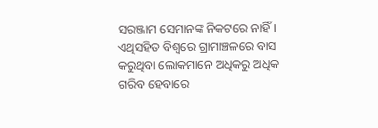ସରଞ୍ଜାମ ସେମାନଙ୍କ ନିକଟରେ ନାହିଁ। ଏଥିସହିତ ବିଶ୍ବରେ ଗ୍ରାମାଞ୍ଚଳରେ ବାସ କରୁଥିବା ଲୋକମାନେ ଅଧିକରୁ ଅଧିକ ଗରିବ ହେବାରେ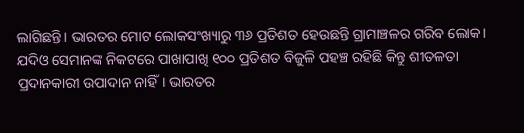ଲାଗିଛନ୍ତି। ଭାରତର ମୋଟ ଲୋକସଂଖ୍ୟାରୁ ୩୬ ପ୍ରତିଶତ ହେଉଛନ୍ତି ଗ୍ରାମାଞ୍ଚଳର ଗରିବ ଲୋକ। ଯଦିଓ ସେମାନଙ୍କ ନିକଟରେ ପାଖାପାଖି ୧୦୦ ପ୍ରତିଶତ ବିଜୁଳି ପହଞ୍ଚ ରହିଛି କିନ୍ତୁ ଶୀତଳତା ପ୍ରଦାନକାରୀ ଉପାଦାନ ନାହିଁ। ଭାରତର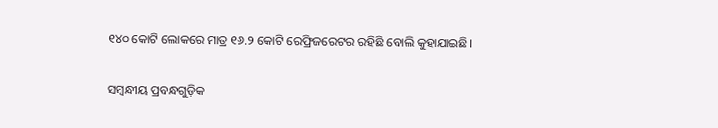୧୪୦ କୋଟି ଲୋକରେ ମାତ୍ର ୧୬.୨ କୋଟି ରେଫ୍ରିଜରେଟର ରହିଛି ବୋଲି କୁହାଯାଇଛି।

ସମ୍ବନ୍ଧୀୟ ପ୍ରବନ୍ଧଗୁଡ଼ିକ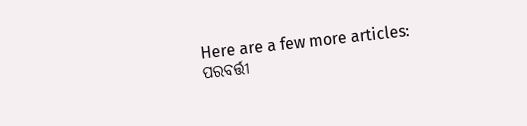Here are a few more articles:
ପରବର୍ତ୍ତୀ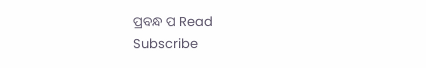ପ୍ରବନ୍ଧ ପ Read
Subscribe